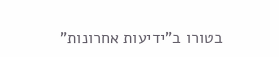בטורו ב"ידיעות אחרונות"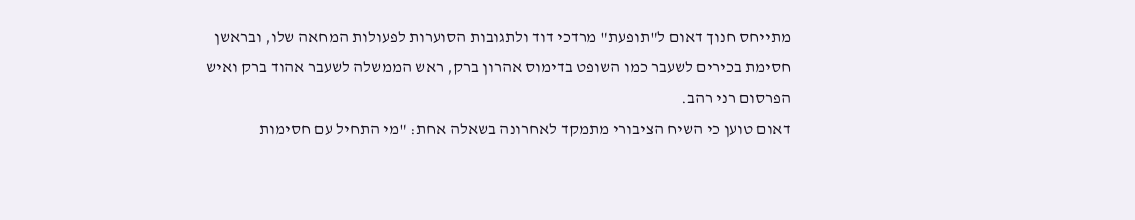מתייחס חנוך דאום ל"תופעת" מרדכי דוד ולתגובות הסוערות לפעולות המחאה שלו, ובראשן חסימת בכירים לשעבר כמו השופט בדימוס אהרון ברק, ראש הממשלה לשעבר אהוד ברק ואיש הפרסום רני רהב.
דאום טוען כי השיח הציבורי מתמקד לאחרונה בשאלה אחת: "מי התחיל עם חסימות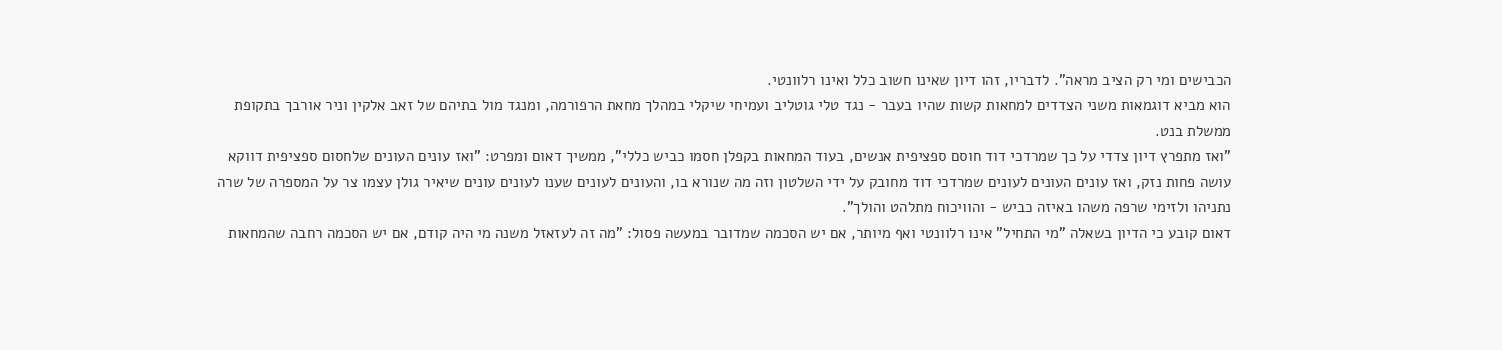הכבישים ומי רק הציב מראה". לדבריו, זהו דיון שאינו חשוב כלל ואינו רלוונטי.
הוא מביא דוגמאות משני הצדדים למחאות קשות שהיו בעבר - נגד טלי גוטליב ועמיחי שיקלי במהלך מחאת הרפורמה, ומנגד מול בתיהם של זאב אלקין וניר אורבך בתקופת ממשלת בנט.
"ואז מתפרץ דיון צדדי על כך שמרדכי דוד חוסם ספציפית אנשים, בעוד המחאות בקפלן חסמו כביש כללי", ממשיך דאום ומפרט: "ואז עונים העונים שלחסום ספציפית דווקא עושה פחות נזק, ואז עונים העונים לעונים שמרדכי דוד מחובק על ידי השלטון וזה מה שנורא בו, והעונים לעונים שענו לעונים עונים שיאיר גולן עצמו צר על המספרה של שרה נתניהו ולזימי שרפה משהו באיזה כביש - והוויכוח מתלהט והולך".
דאום קובע כי הדיון בשאלה "מי התחיל" אינו רלוונטי ואף מיותר, אם יש הסכמה שמדובר במעשה פסול: "מה זה לעזאזל משנה מי היה קודם, אם יש הסכמה רחבה שהמחאות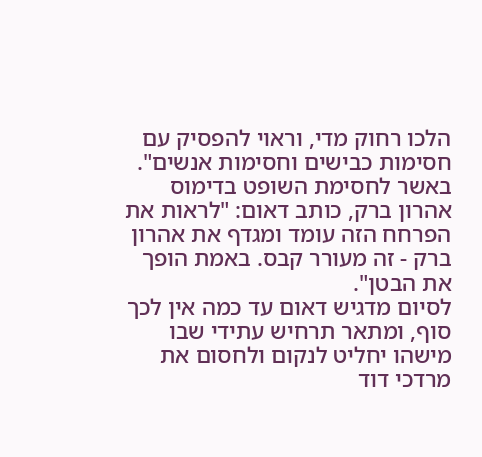הלכו רחוק מדי, וראוי להפסיק עם חסימות כבישים וחסימות אנשים".
באשר לחסימת השופט בדימוס אהרון ברק, כותב דאום: "לראות את הפרחח הזה עומד ומגדף את אהרון ברק - זה מעורר קבס. באמת הופך את הבטן".
לסיום מדגיש דאום עד כמה אין לכך סוף, ומתאר תרחיש עתידי שבו מישהו יחליט לנקום ולחסום את מרדכי דוד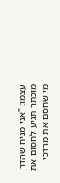עצמו: "אני מניח שהדר מוכתר תגיע לחסום את מי שחסם את מרדכי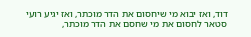דוד, ואז יבוא מי שיחסום את הדר מוכתר, ואז יגיע רועי סטאר לחסום את מי שחסם את הדר מוכתר,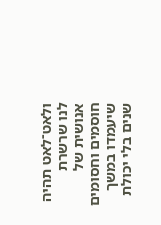ולאט־לאט תהיה לנו שרשרת אנושית של חוסמים וחסומים שיעמדו במשך שנים בלי יכולת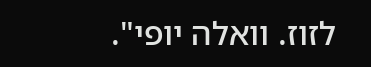לזוז. וואלה יופי".